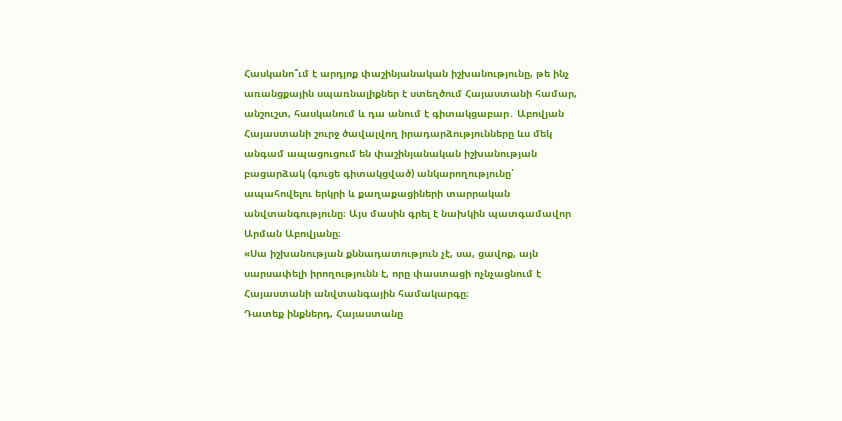Հասկանո՞ւմ է արդյոք փաշինյանական իշխանությունը, թե ինչ առանցքային սպառնալիքներ է ստեղծում Հայաստանի համար, անշուշտ, հասկանում և դա անում է գիտակցաբար․ Աբովյան
Հայաստանի շուրջ ծավալվող իրադարձությունները ևս մեկ անգամ ապացուցում են փաշինյանական իշխանության բացարձակ (գուցե գիտակցված) անկարողությունը՝ ապահովելու երկրի և քաղաքացիների տարրական անվտանգությունը։ Այս մասին գրել է նախկին պատգամավոր Արման Աբովյանը։
«Սա իշխանության քննադատություն չէ, սա, ցավոք, այն սարսափելի իրողությունն է, որը փաստացի ոչնչացնում է Հայաստանի անվտանգային համակարգը։
Դատեք ինքներդ, Հայաստանը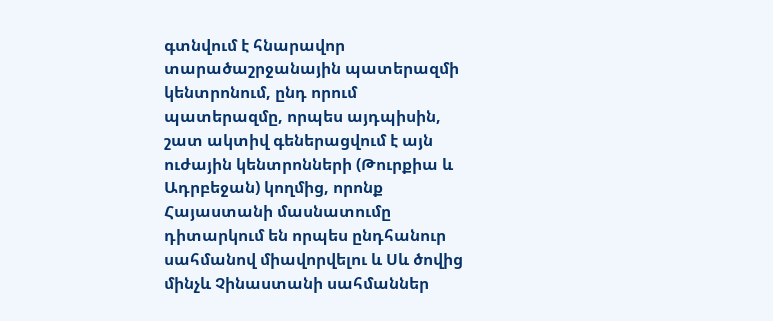գտնվում է հնարավոր տարածաշրջանային պատերազմի կենտրոնում, ընդ որում պատերազմը, որպես այդպիսին, շատ ակտիվ գեներացվում է այն ուժային կենտրոնների (Թուրքիա և Ադրբեջան) կողմից, որոնք Հայաստանի մասնատումը դիտարկում են որպես ընդհանուր սահմանով միավորվելու և Սև ծովից մինչև Չինաստանի սահմաններ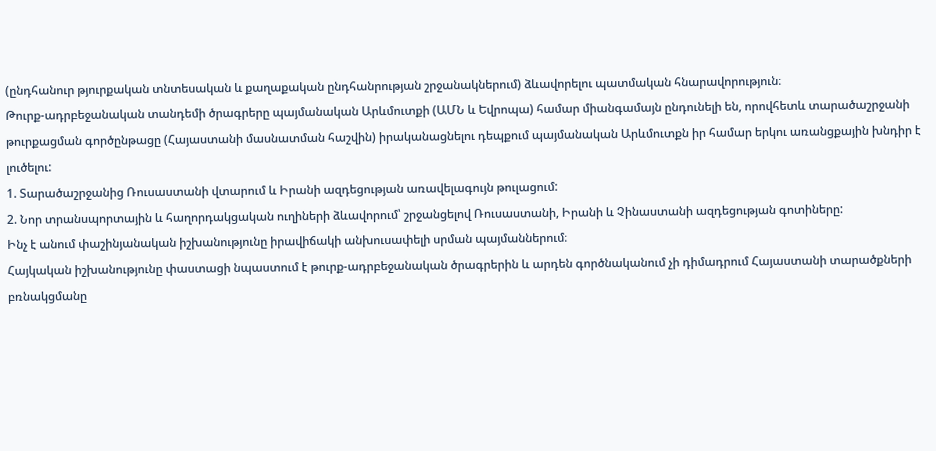(ընդհանուր թյուրքական տնտեսական և քաղաքական ընդհանրության շրջանակներում) ձևավորելու պատմական հնարավորություն։
Թուրք-ադրբեջանական տանդեմի ծրագրերը պայմանական Արևմուտքի (ԱՄՆ և Եվրոպա) համար միանգամայն ընդունելի են, որովհետև տարածաշրջանի թուրքացման գործընթացը (Հայաստանի մասնատման հաշվին) իրականացնելու դեպքում պայմանական Արևմուտքն իր համար երկու առանցքային խնդիր է լուծելու:
1. Տարածաշրջանից Ռուսաստանի վտարում և Իրանի ազդեցության առավելագույն թուլացում:
2. Նոր տրանսպորտային և հաղորդակցական ուղիների ձևավորում՝ շրջանցելով Ռուսաստանի, Իրանի և Չինաստանի ազդեցության գոտիները:
Ինչ է անում փաշինյանական իշխանությունը իրավիճակի անխուսափելի սրման պայմաններում։
Հայկական իշխանությունը փաստացի նպաստում է թուրք-ադրբեջանական ծրագրերին և արդեն գործնականում չի դիմադրում Հայաստանի տարածքների բռնակցմանը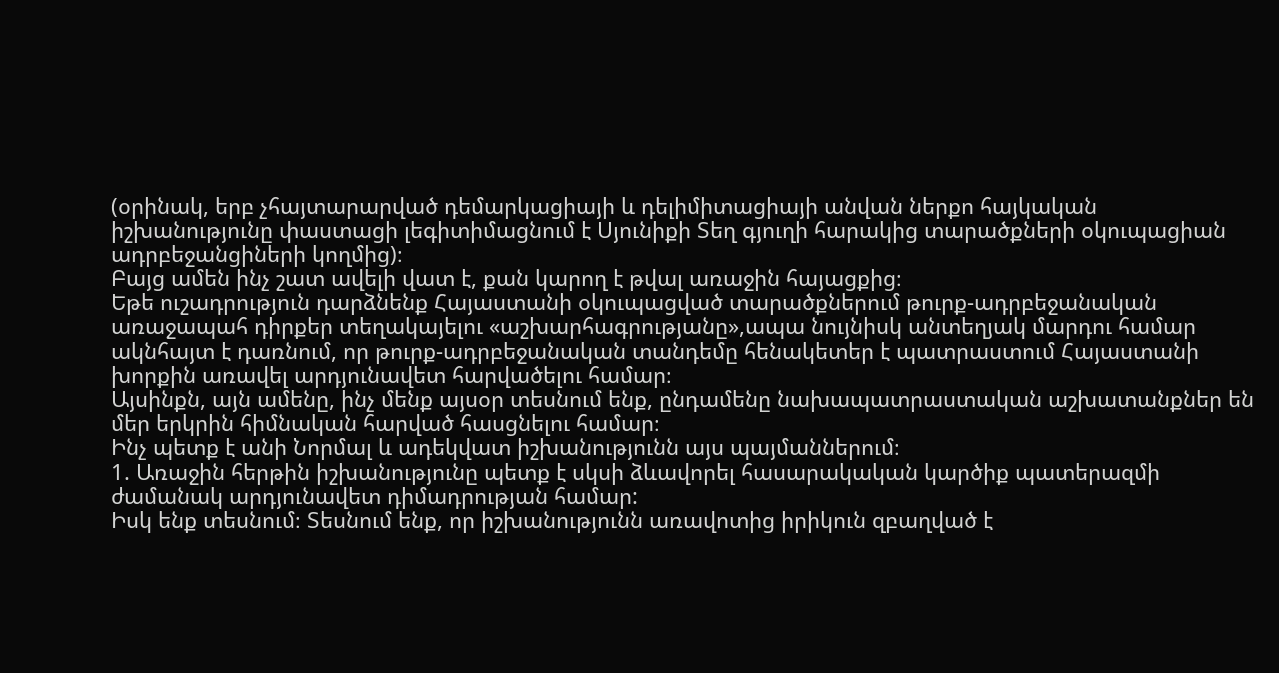(օրինակ, երբ չհայտարարված դեմարկացիայի և դելիմիտացիայի անվան ներքո հայկական իշխանությունը փաստացի լեգիտիմացնում է Սյունիքի Տեղ գյուղի հարակից տարածքների օկուպացիան ադրբեջանցիների կողմից)։
Բայց ամեն ինչ շատ ավելի վատ է, քան կարող է թվալ առաջին հայացքից։
Եթե ուշադրություն դարձնենք Հայաստանի օկուպացված տարածքներում թուրք-ադրբեջանական առաջապահ դիրքեր տեղակայելու «աշխարհագրությանը»,ապա նույնիսկ անտեղյակ մարդու համար ակնհայտ է դառնում, որ թուրք-ադրբեջանական տանդեմը հենակետեր է պատրաստում Հայաստանի խորքին առավել արդյունավետ հարվածելու համար։
Այսինքն, այն ամենը, ինչ մենք այսօր տեսնում ենք, ընդամենը նախապատրաստական աշխատանքներ են մեր երկրին հիմնական հարված հասցնելու համար։
Ինչ պետք է անի Նորմալ և ադեկվատ իշխանությունն այս պայմաններում։
1. Առաջին հերթին իշխանությունը պետք է սկսի ձևավորել հասարակական կարծիք պատերազմի ժամանակ արդյունավետ դիմադրության համար:
Իսկ ենք տեսնում։ Տեսնում ենք, որ իշխանությունն առավոտից իրիկուն զբաղված է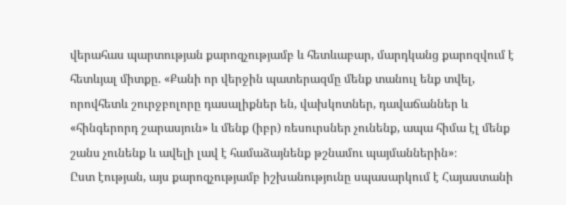վերահաս պարտության քարոզչությամբ և հետևաբար, մարդկանց քարոզվում է հետևյալ միտքը. «Քանի որ վերջին պատերազմը մենք տանուլ ենք տվել, որովհետև շուրջբոլորը դասալիքներ են, վախկոտներ, դավաճաններ և «հինգերորդ շարասյուն» և մենք (իբր) ռեսուրսներ չունենք, ապա հիմա էլ մենք շանս չունենք և ավելի լավ է համաձայնենք թշնամու պայմաններին»։
Ըստ էության, այս քարոզչությամբ իշխանությունը սպասարկում է Հայաստանի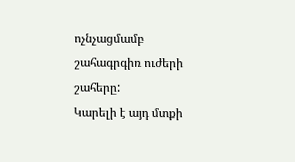ոչնչացմամբ շահագրգիռ ուժերի շահերը:
Կարելի է այդ մտքի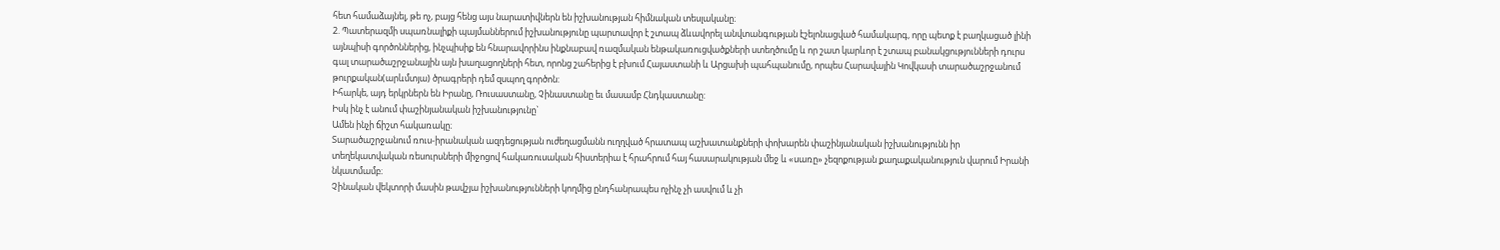հետ համաձայնել, թե ոչ, բայց հենց այս նարատիվներն են իշխանության հիմնական տեսլականը։
2. Պատերազմի սպառնալիքի պայմաններում իշխանությունը պարտավոր է շտապ ձևավորել անվտանգության էշելոնացված համակարգ, որը պետք է բաղկացած լինի այնպիսի գործոններից, ինչպիսիք են հնարավորինս ինքնաբավ ռազմական ենթակառուցվածքների ստեղծումը և որ շատ կարևոր է շտապ բանակցությունների դուրս գալ տարածաշրջանային այն խաղացողների հետ, որոնց շահերից է բխում Հայաստանի և Արցախի պահպանումը, որպես Հարավային Կովկասի տարածաշրջանում թուրքական(արևմտյա) ծրագրերի դեմ զսպող գործոն:
Իհարկե, այդ երկրներն են Իրանը, Ռուսաստանը, Չինաստանը եւ մասամբ Հնդկաստանը:
Իսկ ինչ է անում փաշինյանական իշխանությունը`
Ամեն ինչի ճիշտ հակառակը։
Տարածաշրջանում ռուս-իրանական ազդեցության ուժեղացմանն ուղղված հրատապ աշխատանքների փոխարեն փաշինյանական իշխանությունն իր տեղեկատվական ռեսուրսների միջոցով հակառուսական հիստերիա է հրահրում հայ հասարակության մեջ և «սառը» չեզոքության քաղաքականություն վարում Իրանի նկատմամբ։
Չինական վեկտորի մասին թավշյա իշխանությունների կողմից ընդհանրապես ոչինչ չի ասվում և չի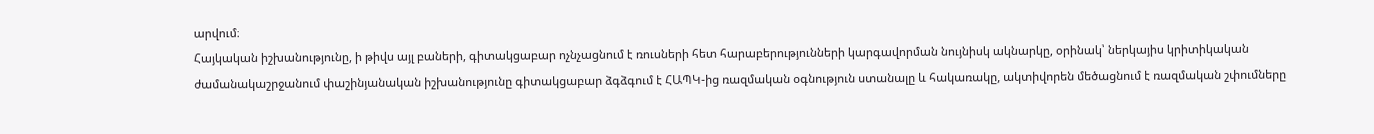արվում։
Հայկական իշխանությունը, ի թիվս այլ բաների, գիտակցաբար ոչնչացնում է ռուսների հետ հարաբերությունների կարգավորման նույնիսկ ակնարկը, օրինակ՝ ներկայիս կրիտիկական ժամանակաշրջանում փաշինյանական իշխանությունը գիտակցաբար ձգձգում է ՀԱՊԿ-ից ռազմական օգնություն ստանալը և հակառակը, ակտիվորեն մեծացնում է ռազմական շփումները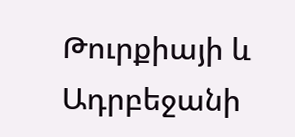Թուրքիայի և Ադրբեջանի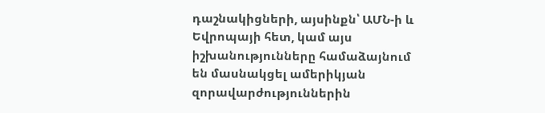դաշնակիցների, այսինքն՝ ԱՄՆ-ի և Եվրոպայի հետ, կամ այս իշխանությունները համաձայնում են մասնակցել ամերիկյան զորավարժություններին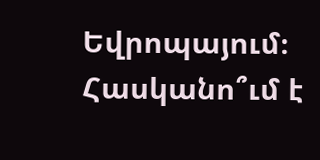Եվրոպայում։
Հասկանո՞ւմ է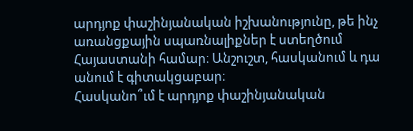արդյոք փաշինյանական իշխանությունը, թե ինչ առանցքային սպառնալիքներ է ստեղծում Հայաստանի համար։ Անշուշտ, հասկանում և դա անում է գիտակցաբար։
Հասկանո՞ւմ է արդյոք փաշինյանական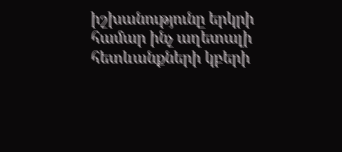իշխանությունը երկրի համար ինչ աղետալի հետևանքների կբերի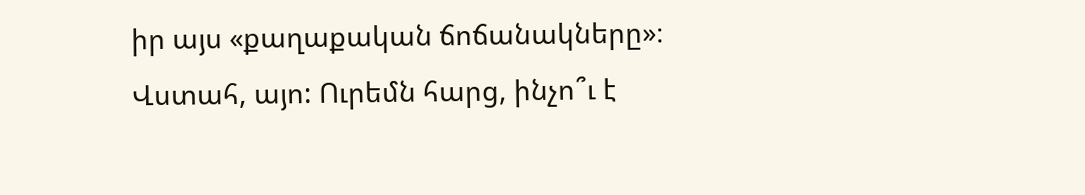իր այս «քաղաքական ճոճանակները»։ Վստահ, այո: Ուրեմն հարց, ինչո՞ւ է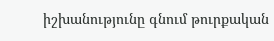իշխանությունը գնում թուրքական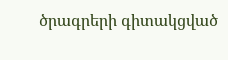ծրագրերի գիտակցված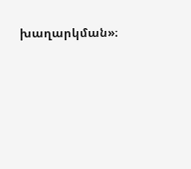խաղարկման»։